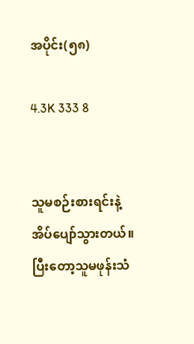အပိုင်း(၅၈)

4.3K 333 8


သူမစဉ်းစားရင်းနဲ့အိပ်ပျော်သွားတယ်။ပြီး‌တော့သူမဖုန်းသံ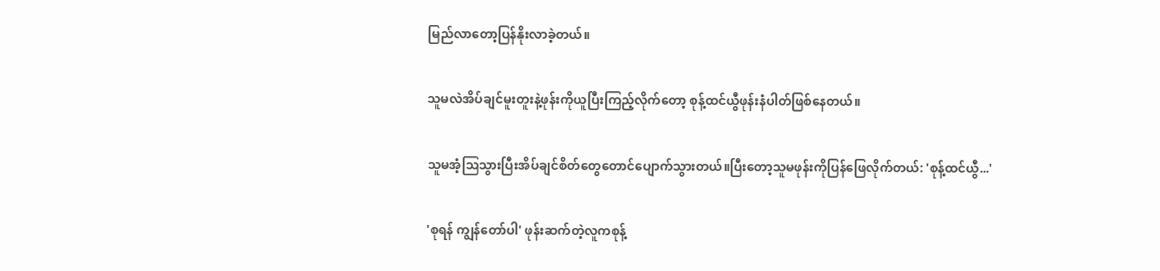မြည်လာတော့ပြန်နိုးလာခဲ့တယ်။

သူမလဲအိပ်ချင်မူးတူးနဲ့ဖုန်းကိုယူပြီးကြည့်လိုက်တော့ စုန့်ထင်ယွီဖုန်းနံပါတ်ဖြစ်နေတယ်။

သူမအံ့ဩသွားပြီးအိပ်ချင်စိတ်တွေတောင်ပျောက်သွားတယ်။ပြီးတော့သူမဖုန်းကိုပြန်‌ဖြေလိုက်တယ်: 'စုန့်ထင်ယွီ...'

'စုရန် ကျွန်တော်ပါ' ဖုန်းဆက်တဲ့လူကစုန့်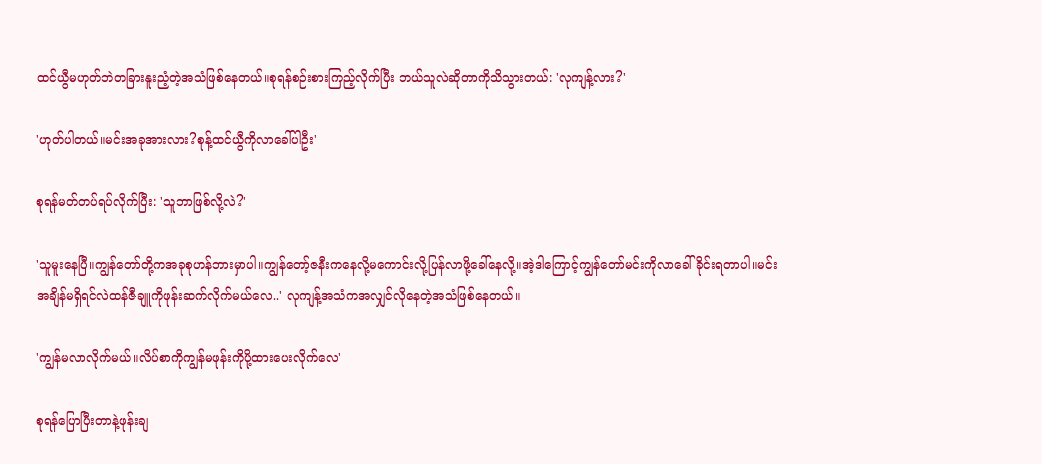ထင်ယွီမဟုတ်ဘဲတခြားနူးညံ့တဲ့အသံဖြစ်နေတယ်။စုရန်စဉ်းစားကြည့်လိုက်ပြီး ဘယ်သူလဲဆိုတာကိုသိသွားတယ်: 'လုကျန့်လား?'

'ဟုတ်ပါတယ်။မင်းအခုအားလား?စုန့်ထင်ယွီကိုလာခေါ်ပါဦး'

စုရန်မတ်တပ်ရပ်လိုက်ပြီး: 'သူဘာဖြစ်လို့လဲ?'

'သူမူးနေပြီ။ကျွန်တော်တို့ကအခုစုဟန်ဘားမှာပါ။ကျွန်တော့်ဇနီးကနေလို့မကောင်းလို့ပြန်လာဖို့ခေါ်နေလို့။အဲ့ဒါကြောင့်ကျွန်တော်မင်းကိုလာခေါ်ခိုင်းရတာပါ။မင်းအချိန်မရှိရင်လဲထန်ဇီချူကိုဖုန်းဆက်လိုက်မယ်လေ..' လုကျန့်အသံကအလျှင်လိုနေတဲ့အသံဖြစ်နေတယ်။

'ကျွန်မလာလိုက်မယ်။လိပ်စာကိုကျွန်မဖုန်းကိုပို့ထားပေးလိုက်လေ'

စုရန်ပြောပြီးတာနဲ့ဖုန်းချ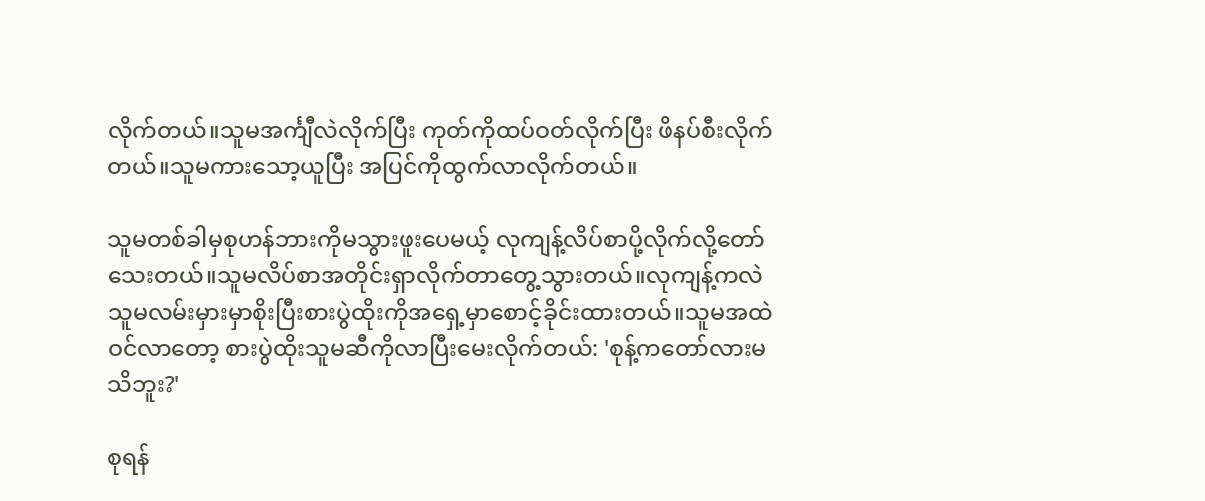လိုက်တယ်။သူမအင်္ကျီလဲလိုက်ပြီး ကုတ်ကိုထပ်ဝတ်လိုက်ပြီး ဖိနပ်စီးလိုက်တယ်။သူမကားသော့ယူပြီး အပြင်ကိုထွက်လာလိုက်တယ်။

သူမတစ်ခါမှစုဟန်ဘားကိုမသွားဖူးပေမယ့် လုကျန့်လိပ်စာပို့လိုက်လို့တော်သေးတယ်။သူမလိပ်စာအတိုင်းရှာလိုက်တာတွေ့သွားတယ်။လုကျန့်ကလဲသူမလမ်းမှားမှာစိုးပြီးစားပွဲထိုးကိုအရှေ့မှာစောင့်ခိုင်းထားတယ်။သူမအထဲဝင်လာတော့ စားပွဲထိုးသူမဆီကိုလာပြီးမေးလိုက်တယ်: 'စုန့်ကတော်လားမသိဘူး?'

စုရန်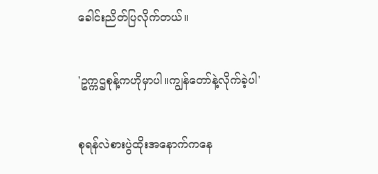ခေါင်းညိတ်ပြလိုက်တယ်။

'ဥက္ကဌစုန့်ကဟိုမှာပါ။ကျွန်တော်နဲ့လိုက်ခဲ့ပါ'

စုရန်လဲစားပွဲထိုးအနောက်ကနေ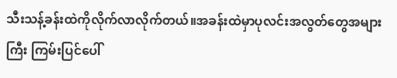သီးသန့်ခန်းထဲကိုလိုက်လာလိုက်တယ်။အခန်းထဲမှာပုလင်းအလွတ်တွေအများကြီး ကြမ်းပြင်ပေါ်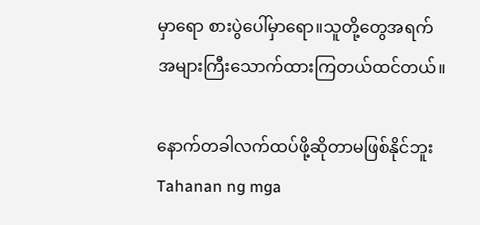မှာရော စားပွဲပေါ်မှာရော။သူတို့တွေအရက်အများကြီးသောက်ထားကြတယ်ထင်တယ်။

နောက်တခါလက်ထပ်ဖို့ဆိုတာမဖြစ်နိုင်ဘူးTahanan ng mga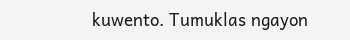kuwento. Tumuklas ngayon